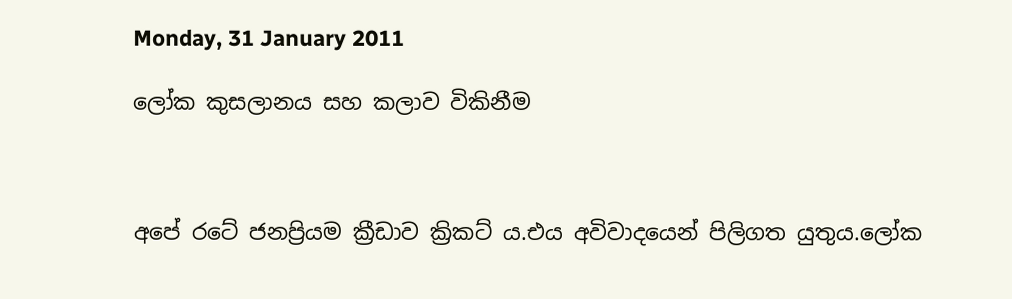Monday, 31 January 2011

ලෝක කුසලානය සහ කලාව විකිනීම



අපේ රටේ ජනප්‍රියම ක්‍රීඩාව ක්‍රිකට් ය.එය අවිවාදයෙන් පිලිගත යුතුය.ලෝක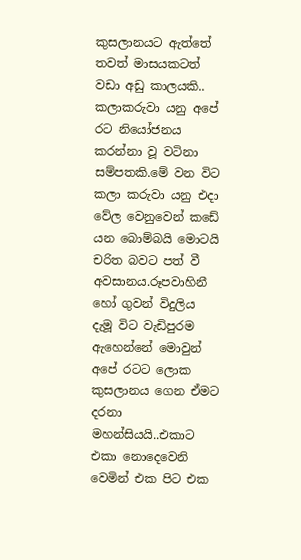කුසලානයට ඇත්තේ තවත් මාසයකටත් වඩා අඩු කාලයකි..
කලාකරුවා යනු අපේ රට නියෝජනය කරන්නා වූ වටිනා සම්පතකි.මේ වන විට කලා කරුවා යනු එදා වේල වෙනුවෙන් කඩේ යන බොම්බයි මොටයි චරිත බවට පත් වී අවසානය.රූපවාහිනී හෝ ගුවන් විදුලිය දැමූ විට වැඩිපුරම ඇහෙන්නේ මොවුන් අපේ රටට ලොක කුසලානය ගෙන ඒමට දරනා මහන්සියයි..එකාට එකා නොදෙවෙනි වෙමින් එක පිට එක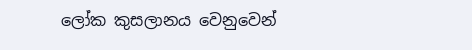ලෝක කුසලානය වෙනුවෙන්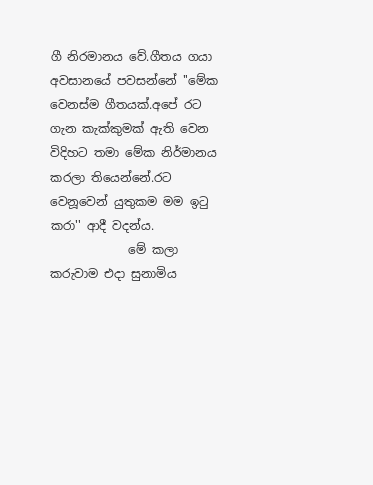ගී නිරමානය වේ.ගීතය ගයා අවසානයේ පවසන්නේ ''මේක වෙනස්ම ගීතයක්.අපේ රට ගැන කැක්කුමක් ඇති වෙන විදිහට තමා මේක නිර්මානය කරලා තියෙන්නේ.රට වෙනූවෙන් යුතුකම මම ඉටු කරා'' ආදී වදන්ය.
             මේ කලා කරුවාම එදා සුනාමිය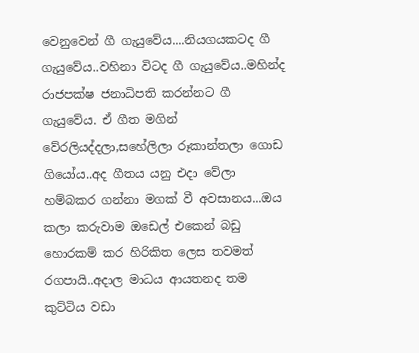වෙනුවෙන් ගී ගැයුවේය....නියගයකටද ගී ගැයුවේය..වහිනා විටද ගී ගැයුවේය..මහින්ද රාජපක්ෂ ජනාධිපති කරන්නට ගී ගැයුවේය. ඒ ගීත මගින් වේරලියද්දලා,සහේලිලා රූකාන්තලා ගොඩ ගියෝය..අද ගීතය යනු එදා වේලා හම්බකර ගන්නා මගක් වී අවසානය...ඔය කලා කරුවාම ඔඩෙල් එකෙන් බඩු හොරකම් කර හිරිකිත ලෙස තවමත් රගපායි..අදාල මාධය ආයතනද තම කුට්ටිය වඩා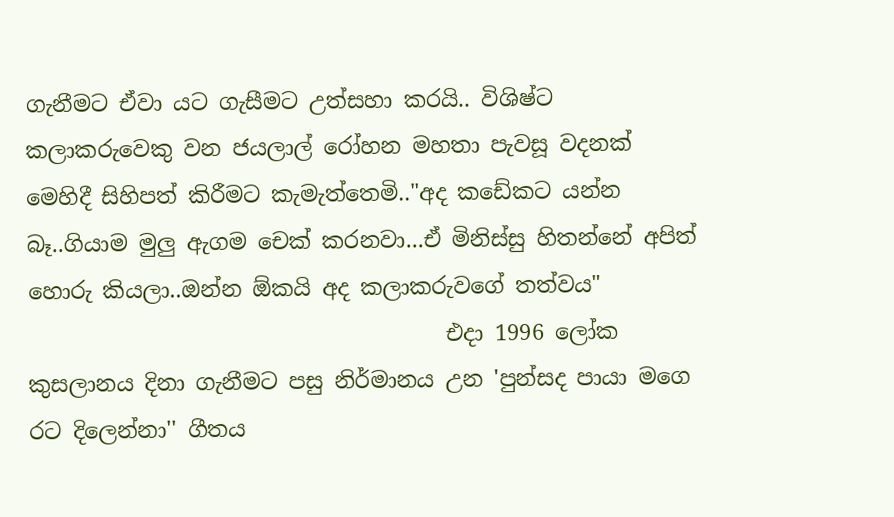ගැනීමට ඒවා යට ගැසීමට උත්සහා කරයි.. විශිෂ්ට කලාකරුවෙකු වන ජයලාල් රෝහන මහතා පැවසූ වදනක් මෙහිදී සිහිපත් කිරීමට කැමැත්තෙමි.."අද කඩේකට යන්න බෑ..ගියාම මුලු ඇගම චෙක් කරනවා...ඒ මිනිස්සු හිතන්නේ අපිත් හොරු කියලා..ඔන්න ඕකයි අද කලාකරුවගේ තත්වය"
                                      එදා 1996 ලෝක කුසලානය දිනා ගැනීමට පසු නිර්මානය උන 'පුන්සද පායා මගෙ රට දිලෙන්නා'' ගීතය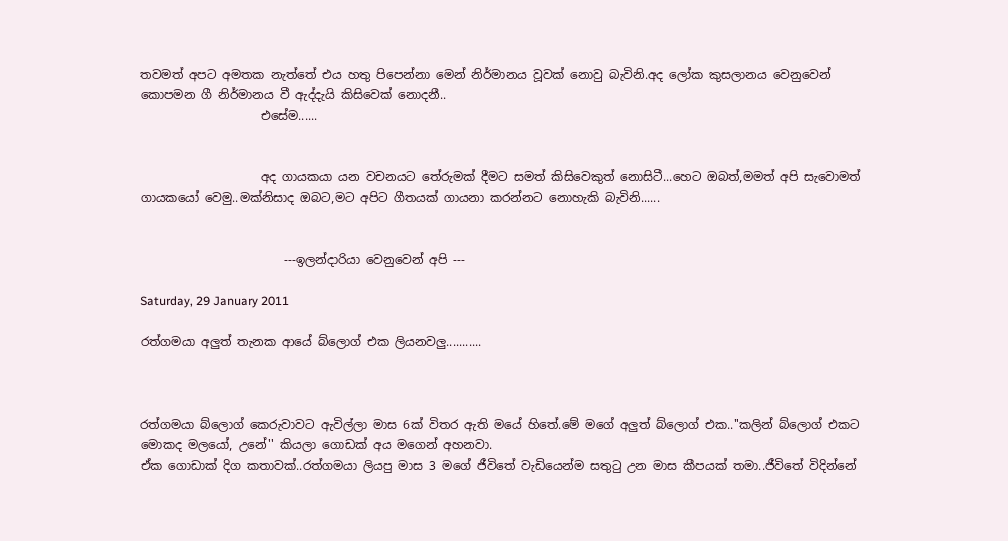තවමත් අපට අමතක නැත්තේ එය හතු පිපෙන්නා මෙන් නිර්මානය වූවක් නොවු බැවිනි.අද ලෝක කුසලානය වෙනුවෙන් කොපමන ගී නිර්මානය වී ඇද්දැයි කිසිවෙක් නොදනී..
                    එසේම......


                    අද ගායකයා යන වචනයට තේරුමක් දීමට සමත් කිසිවෙකුත් නොසිටී...හෙට ඔබත්,මමත් අපි සැවොමත් ගායකයෝ වෙමු..මක්නිසාද ඔබට,මට අපිට ගීතයක් ගායනා කරන්නට නොහැකි බැවිනි......


                        ---ඉලන්දාරියා වෙනුවෙන් අපි ---

Saturday, 29 January 2011

රත්ගමයා අලුත් තැනක ආයේ බ්ලොග් එක ලියනවලු...........



රත්ගමයා බ්ලොග් කෙරුවාවට ඇවිල්ලා මාස 6ක් විතර ඇති මයේ හිතේ.මේ මගේ අලුත් බ්ලොග් එක..''කලින් බ්ලොග් එකට මොකද මලයෝ, උනේ'' කියලා ගොඩක් අය මගෙන් අහනවා.
ඒක ගොඩාක් දිග කතාවක්..රත්ගමයා ලියපු මාස 3 මගේ ජීවිතේ වැඩියෙන්ම සතුටු උන මාස කීපයක් තමා..ජීවිතේ විදින්නේ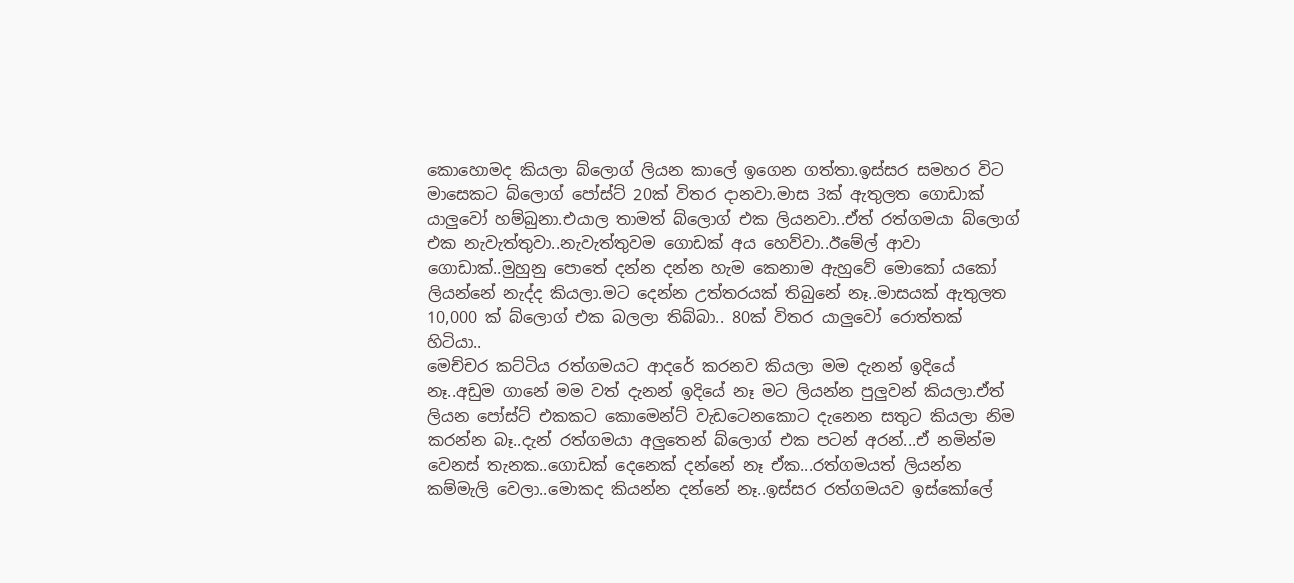කොහොමද කියලා බ්ලොග් ලියන කාලේ ඉගෙන ගත්තා.ඉස්සර සමහර විට මාසෙකට බ්ලොග් පෝස්ට් 20ක් විතර දානවා.මාස 3ක් ඇතුලත ගොඩාක් යාලුවෝ හම්බුනා.එයාල තාමත් බ්ලොග් එක ලියනවා..ඒත් රත්ගමයා බ්ලොග් එක නැවැත්තුවා..නැවැත්තුවම ගොඩක් අය හෙව්වා..ඊමේල් ආවා ගොඩාක්..මුහුනු පොතේ දන්න දන්න හැම කෙනාම ඇහුවේ මොකෝ යකෝ ලියන්නේ නැද්ද කියලා.මට දෙන්න උත්තරයක් තිබුනේ නෑ..මාසයක් ඇතුලත 10,000 ක් බ්ලොග් එක බලලා තිබ්බා.. 80ක් විතර යාලුවෝ රොත්තක් හිටියා..
මෙච්චර කට්ටිය රත්ගමයට ආදරේ කරනව කියලා මම දැනන් ඉදියේ නෑ..අඩුම ගානේ මම වත් දැනන් ඉදියේ නෑ මට ලියන්න පුලුවන් කියලා.ඒත් ලියන පෝස්ට් එකකට කොමෙන්ට් වැඩටෙනකොට දැනෙන සතුට කියලා නිම කරන්න බෑ..දැන් රත්ගමයා අලුතෙන් බ්ලොග් එක පටන් අරන්...ඒ නමින්ම වෙනස් තැනක..ගොඩක් දෙනෙක් දන්නේ නෑ ඒක...රත්ගමයත් ලියන්න කම්මැලි වෙලා..මොකද කියන්න දන්නේ නෑ..ඉස්සර රත්ගමයව ඉස්කෝලේ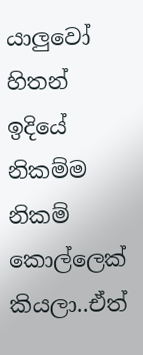යාලුවෝ හිතන් ඉදියේ නිකම්ම නිකම් කොල්ලෙක් කියලා..ඒත්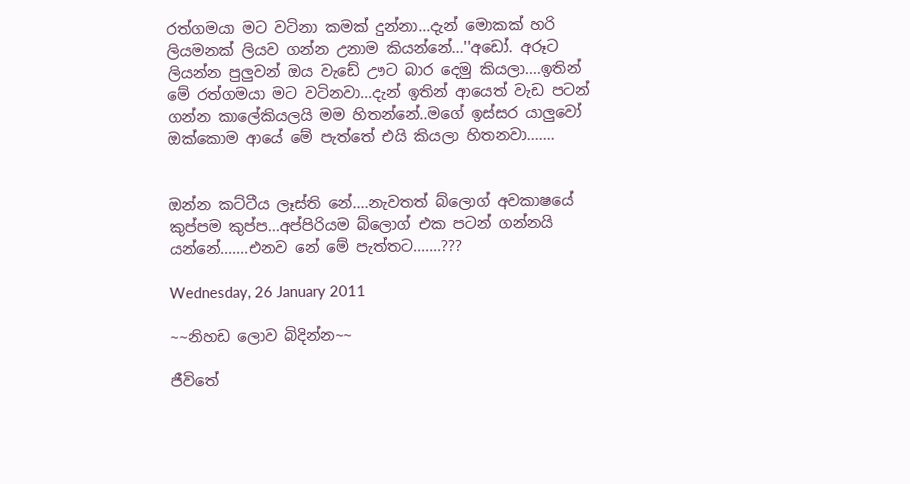රත්ගමයා මට වටිනා කමක් දුන්නා...දැන් මොකක් හරි ලියමනක් ලියව ගන්න උනාම කියන්නේ...''අඩෝ. අරූට ලියන්න පුලුවන් ඔය වැඩේ ඌට බාර දෙමු කියලා....ඉතින් මේ රත්ගමයා මට වටිනවා...දැන් ඉතින් ආයෙත් වැඩ පටන් ගන්න කාලේකියලයි මම හිතන්නේ..මගේ ඉස්සර යාලුවෝ ඔක්කොම ආයේ මේ පැත්තේ එයි කියලා හිතනවා.......


ඔන්න කට්ටීය ලෑස්ති නේ....නැවතත් බ්ලොග් අවකාෂයේ කුප්පම කුප්ප...අප්පිරියම බ්ලොග් එක පටන් ගන්නයි යන්නේ.......එනව නේ මේ පැත්තට.......???

Wednesday, 26 January 2011

~~නිහඩ ලොව බිදින්න~~

ජීවිතේ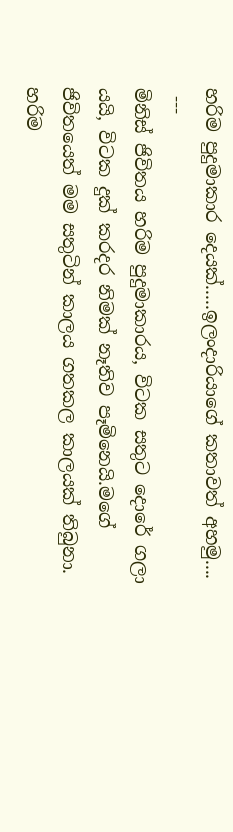හරිම පුදුමාකාර දෙයක්.....ඉලංදාරියාගේ කතාවත් අහමු....
 ---
මිනිස් ජිවිතය හරිම පුදුමාකාරය, විටක සතුට දොරේ ගලා යයි, විටක දුක් කරදර නිමක් නෑතිව පෑමිනෙයි.මගේ ජිවිතයෙත් මම සතුටින් කාලය ගතකල කාලයක් තිබුනා. හරිම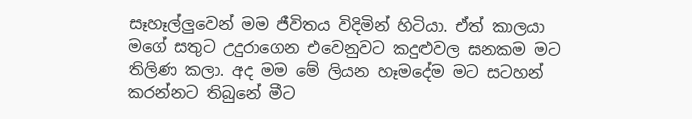සෑහෑල්ලුවෙන් මම ජීවිතය විදිමින් හිටියා. ඒත් කාලයා මගේ සතුට උදුරාගෙන එවෙනුවට කදුළුවල ඝනකම මට තිලිණ කලා. අද මම මේ ලියන හෑමදේම මට සටහන් කරන්නට තිබුනේ මීට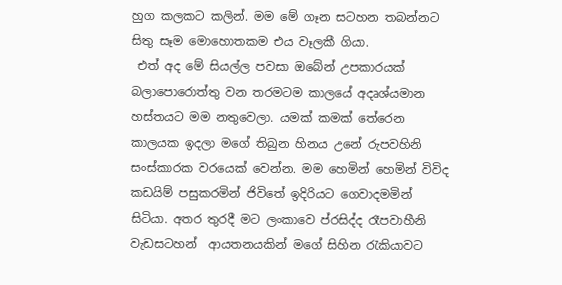හුග කලකට කලින්. මම මේ ගෑන සටහන තබන්නට සිතු සෑම මොහොතකම එය වෑලකී ගියා.
 එත් අද මේ සියල්ල පවසා ඔබේන් උපකාරයක් බලාපොරොත්තු වන තරමටම කාලයේ අදෘශ්යමාන හස්තයට මම නතුවෙලා. යමක් කමක් තේරෙන කාලයක ඉදලා මගේ තිබුන හිනය උනේ රුපවහිනි සංස්කාරක වරයෙක් වෙන්න. මම හෙමින් හෙමින් විවිද කඩයිම් පසුකරමින් ජිවිතේ ඉදිරියට ගෙවාදමමින් සිටියා. අතර තුරදී මට ලංකාවෙ ප්රසිද්ද රෑපවාහීනි වැඩසටහන්  ආයතනයකින් මගේ සිහින රැකියාවට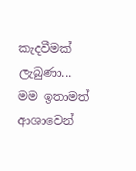කැදවීමක් ලැබුණා... මම ඉතාමත් ආශාවෙන්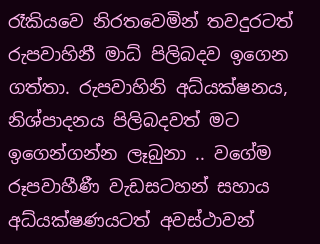රෑකියවෙ නිරතවෙමින් තවදුරටත් රුපවාහිනී මාධ් පිලිබදව ඉගෙන ගත්තා. රුපවාහිනි අධ්යක්ෂනය,  නිශ්පාදනය පිලිබදවත් මට ඉගෙන්ගන්න ලෑබුනා .. වගේම රූපවාහීණී වැඩසටහන් සහාය අධ්යක්ෂණයටත් අවස්ථාවන්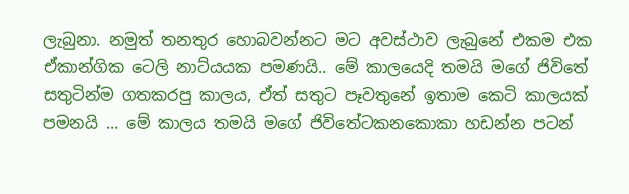ලැබුනා. නමුත් තනතුර හොබවන්නට මට අවස්ථාව ලැබුනේ එකම එක ඒකාන්ගික ටෙලි නාට්යයක පමණයි.. මේ කාලයෙදි තමයි මගේ ජිවිතේ සතුටින්ම ගතකරපු කාලය, ඒත් සතුට පෑවතුනේ ඉතාම කෙටි කාලයක් පමනයි ... මේ කාලය තමයි මගේ ජිවිතේටකනකොකා හඩන්න පටන්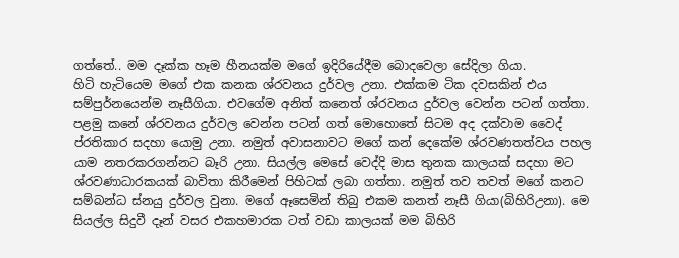ගත්තේ.. මම දෑක්ක හෑම හීනයක්ම මගේ ඉදිරියේදීම බොදවෙලා සේදිලා ගියා.
හිටි හැටියෙම මගේ එක කනක ශ්රවනය දුර්වල උනා. එක්කම ටික දවසකින් එය සම්පුර්නයෙන්ම නෑසීගියා. එවගේම අනිත් කනෙත් ශ්රවනය දුර්වල වෙන්න පටන් ගත්තා. පළමු කනේ ශ්රවනය දුර්වල වෙන්න පටන් ගත් මොහොතේ සිටම අද දක්වාම වෛද් ප්රතිකාර සදහා යොමු උනා. නමුත් අවාසනාවට මගේ කන් දෙකේම ශ්රවණතත්වය පහල  යාම නතරකරගන්නට බෑරි උනා. සියල්ල මෙසේ වෙද්දි මාස තුනක කාලයක් සදහා මට ශ්රවණාධාරකයක් බාවිතා කිරීමෙන් පිහිටක් ලබා ගත්තා. නමුත් තව තවත් මගේ කනට සම්බන්ධ ස්නයු දුර්වල වුනා. මගේ ඈසෙමින් තිබු එකම කනත් නෑසී ගියා(බිහිරිඋනා). මෙ සියල්ල සිදුවී දෑන් වසර එකහමාරක ටත් වඩා කාලයක් මම බිහිරි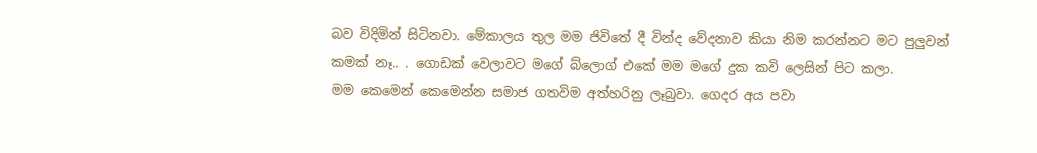බව විදිමින් සිටිනවා. මේකාලය තුල මම ජිවිතේ දී වින්ද වේදනාව කියා නිම කරන්නට මට පුලුවන් කමක් නෑ.. . ගොඩක් වෙලාවට මගේ බ්ලොග් එකේ මම මගේ දුක කවි ලෙසින් පිට කලා.
මම කෙමෙන් කෙමෙන්න සමාජ ගතවිම අත්හරිනු ලෑබුවා. ගෙදර අය පවා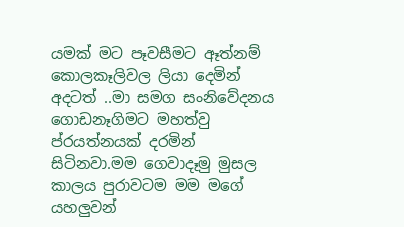යමක් මට පෑවසීමට ඈත්නම් කොලකෑලිවල ලියා දෙමින් අදටත් ..මා සමග සංනිවේදනය ගොඩනෑගිමට මහත්වු ප්රයත්නයක් දරමින් සිටිනවා.මම ගෙවාදෑමු මුසල කාලය පුරාවටම මම මගේ යහලුවන්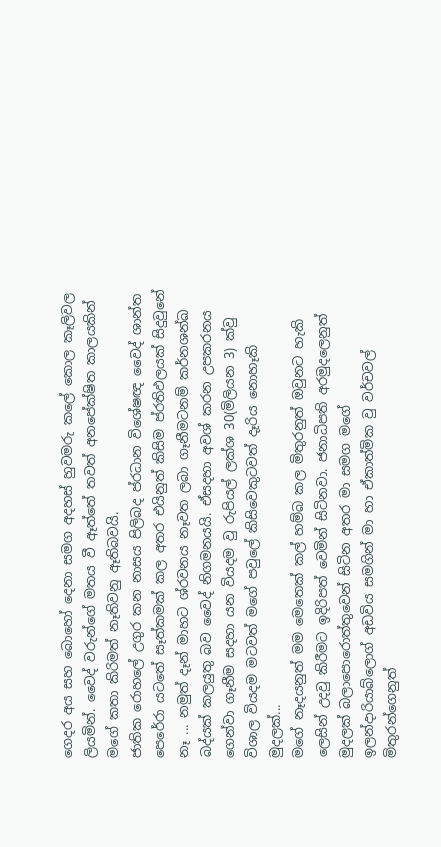ගෙදර අය සහ බොහෝ දෙනා සමග අදහස් හුවමරු කලේ කොල කෑලිවල ලියමින්. වෛද් වරුන්ගේ මතය වී ඈත්තේ තවත් අනපේක්ෂිත කාලයකින් මගේ කතා කිරිමත් නෑතිවනු ඈතිබවයි.
ජාතික රොහලේ උගුර කන නාසය පිලිබද ප්රධාන විශේෂඥ වෛද් ශාන්ත පෙරේරා යටතේ සෑත්කමක් කල අතර එයිනුත් කිසිම ප්රතිඵලයක් සිදුවුනේ නෑ ... නමුත් දෑන් මාහට ශ්රවනය නෑවත ලබා ගෑනීමටනම් කර්නශන්ඛ බද්යක් කලයුතු බව වෛද් නිගමනයයි. ඒසදහා අවශ් කරන උපකරනය ගෙන්වා ගෑනීම සදහා යන වියදම වු රුපියල් ලක්ශ 30(මිලියන 3) ක්වු විශාල වියදම මටවත් මගේ පවුලේ කිසිවෙකුටවත් දෑරිය නොහෑකි මුදලක්...
මගේ නෑදයනුත් මම මෙතෙක් කල් හම්බ කල මිතුරනුත් ඔවුනට හැකි ලෙසින් උදවු කිරීමට ඉදිරිපත් වෙමින් සිටිනවා. ජනාධිපති අරමුදලෙනුත් මුදලක් බලාපොරොත්තුවෙන් සිටින අතර මා සමග මගේ ඉලන්දාරියාබ්ලොග් අඩවිය සමගින් මා හා ඒකාත්මික වු වර්චවල් මිතුරන්ගෙනුත්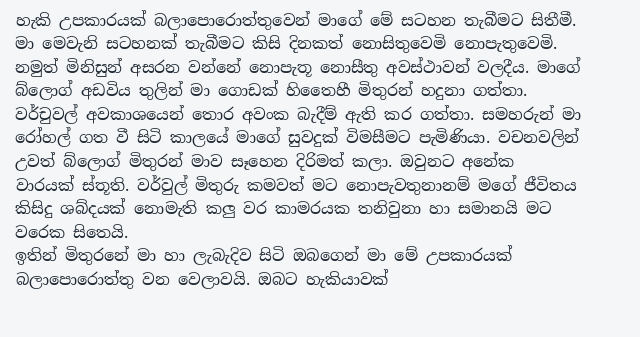හැකි උපකාරයක් බලාපොරොත්තුවෙන් මාගේ මේ සටහන තැබීමට සිතීමී. මා මෙවැනි සටහනක් තැබීමට කිසි දිනකත් නොසිතුවෙමි නොපැතුවෙමි. නමුත් මිනිසුන් අසරන වන්නේ නොපැතූ නොසීතු අවස්ථාවන් වලදීය. මාගේ බ්ලොග් අඩවිය තුලින් මා ගොඩක් හිතෛහී මිතුරන් හදුනා ගත්තා. වර්චුවල් අවකාශයෙන් තොර අවංක බැදීම් ඇති කර ගත්තා. සමහරුන් මා රෝහල් ගත වී සිටි කාලයේ මාගේ සුවදුක් විමසීමට පැමිණියා. වචනවලින් උවත් බ්ලොග් මිතුරන් මාව සෑහෙන දිරිමත් කලා. ඔවුනට අනේක වාරයක් ස්තූති. වර්වුල් මිතුරු කමවත් මට නොපැවතුනානම් මගේ ජීවිතය කිසිදු ශබ්දයක් නොමැති කලු වර කාමරයක තනිවුනා හා සමානයි මට වරෙක සිතෙයි.
ඉතින් මිතුරනේ මා හා ලැබැදිව සිටි ඔබගෙන් මා මේ උපකාරයක් බලාපොරොත්තු වන වෙලාවයි. ඔබට හැකියාවක්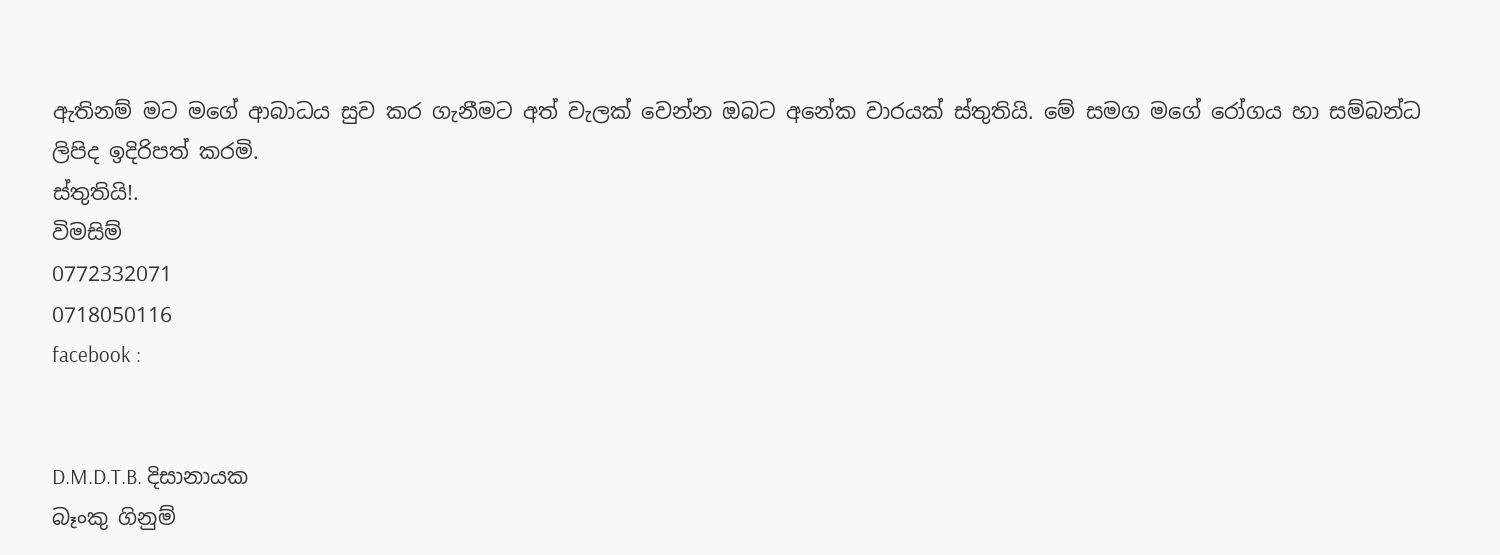ඇතිනම් මට මගේ ආබාධය සුව කර ගැනීමට අත් වැලක් වෙන්න ඔබට අනේක වාරයක් ස්තුතියි. මේ සමග මගේ රෝගය හා සම්බන්ධ ලිපිද ඉදිරිපත් කරමි.
ස්තුතියි!.
විමසිම්
0772332071
0718050116
facebook :


D.M.D.T.B. දිසානායක
බෑංකු ගිනුම්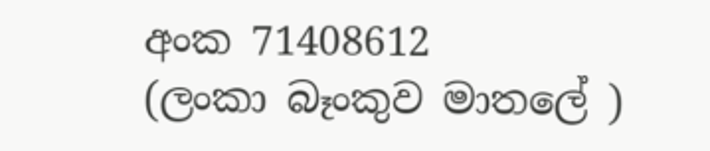අංක 71408612
(ලංකා බෑංකුව මාතලේ )